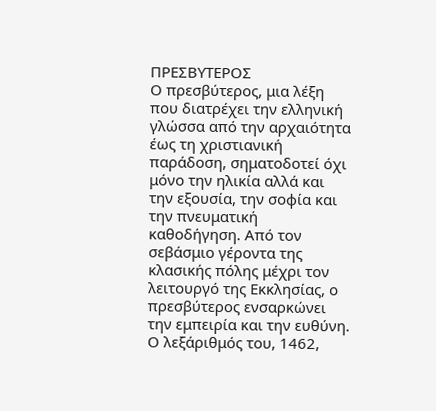ΠΡΕΣΒΥΤΕΡΟΣ
Ο πρεσβύτερος, μια λέξη που διατρέχει την ελληνική γλώσσα από την αρχαιότητα έως τη χριστιανική παράδοση, σηματοδοτεί όχι μόνο την ηλικία αλλά και την εξουσία, την σοφία και την πνευματική καθοδήγηση. Από τον σεβάσμιο γέροντα της κλασικής πόλης μέχρι τον λειτουργό της Εκκλησίας, ο πρεσβύτερος ενσαρκώνει την εμπειρία και την ευθύνη. Ο λεξάριθμός του, 1462,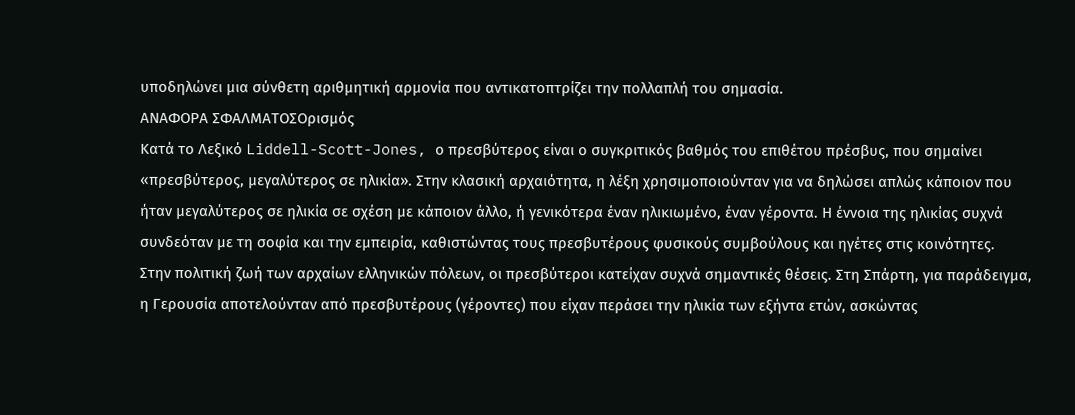υποδηλώνει μια σύνθετη αριθμητική αρμονία που αντικατοπτρίζει την πολλαπλή του σημασία.
ΑΝΑΦΟΡΑ ΣΦΑΛΜΑΤΟΣΟρισμός
Κατά το Λεξικό Liddell-Scott-Jones, ο πρεσβύτερος είναι ο συγκριτικός βαθμός του επιθέτου πρέσβυς, που σημαίνει «πρεσβύτερος, μεγαλύτερος σε ηλικία». Στην κλασική αρχαιότητα, η λέξη χρησιμοποιούνταν για να δηλώσει απλώς κάποιον που ήταν μεγαλύτερος σε ηλικία σε σχέση με κάποιον άλλο, ή γενικότερα έναν ηλικιωμένο, έναν γέροντα. Η έννοια της ηλικίας συχνά συνδεόταν με τη σοφία και την εμπειρία, καθιστώντας τους πρεσβυτέρους φυσικούς συμβούλους και ηγέτες στις κοινότητες.
Στην πολιτική ζωή των αρχαίων ελληνικών πόλεων, οι πρεσβύτεροι κατείχαν συχνά σημαντικές θέσεις. Στη Σπάρτη, για παράδειγμα, η Γερουσία αποτελούνταν από πρεσβυτέρους (γέροντες) που είχαν περάσει την ηλικία των εξήντα ετών, ασκώντας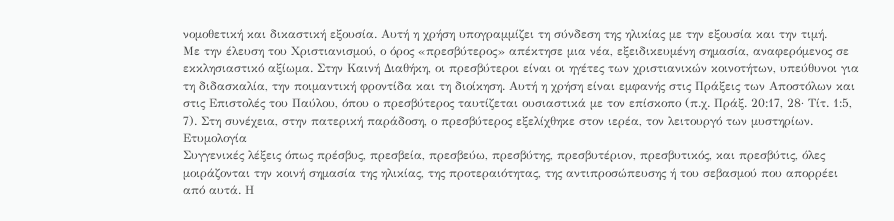νομοθετική και δικαστική εξουσία. Αυτή η χρήση υπογραμμίζει τη σύνδεση της ηλικίας με την εξουσία και την τιμή.
Με την έλευση του Χριστιανισμού, ο όρος «πρεσβύτερος» απέκτησε μια νέα, εξειδικευμένη σημασία, αναφερόμενος σε εκκλησιαστικό αξίωμα. Στην Καινή Διαθήκη, οι πρεσβύτεροι είναι οι ηγέτες των χριστιανικών κοινοτήτων, υπεύθυνοι για τη διδασκαλία, την ποιμαντική φροντίδα και τη διοίκηση. Αυτή η χρήση είναι εμφανής στις Πράξεις των Αποστόλων και στις Επιστολές του Παύλου, όπου ο πρεσβύτερος ταυτίζεται ουσιαστικά με τον επίσκοπο (π.χ. Πράξ. 20:17, 28· Τίτ. 1:5, 7). Στη συνέχεια, στην πατερική παράδοση, ο πρεσβύτερος εξελίχθηκε στον ιερέα, τον λειτουργό των μυστηρίων.
Ετυμολογία
Συγγενικές λέξεις όπως πρέσβυς, πρεσβεία, πρεσβεύω, πρεσβύτης, πρεσβυτέριον, πρεσβυτικός, και πρεσβύτις, όλες μοιράζονται την κοινή σημασία της ηλικίας, της προτεραιότητας, της αντιπροσώπευσης ή του σεβασμού που απορρέει από αυτά. Η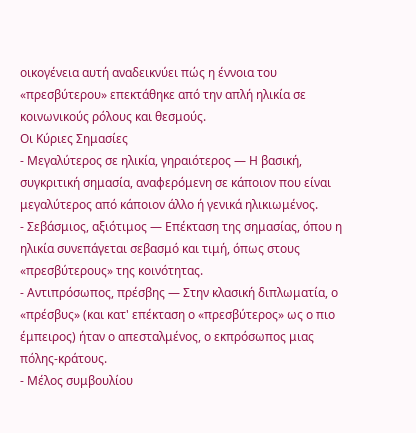οικογένεια αυτή αναδεικνύει πώς η έννοια του «πρεσβύτερου» επεκτάθηκε από την απλή ηλικία σε κοινωνικούς ρόλους και θεσμούς.
Οι Κύριες Σημασίες
- Μεγαλύτερος σε ηλικία, γηραιότερος — Η βασική, συγκριτική σημασία, αναφερόμενη σε κάποιον που είναι μεγαλύτερος από κάποιον άλλο ή γενικά ηλικιωμένος.
- Σεβάσμιος, αξιότιμος — Επέκταση της σημασίας, όπου η ηλικία συνεπάγεται σεβασμό και τιμή, όπως στους «πρεσβύτερους» της κοινότητας.
- Αντιπρόσωπος, πρέσβης — Στην κλασική διπλωματία, ο «πρέσβυς» (και κατ' επέκταση ο «πρεσβύτερος» ως ο πιο έμπειρος) ήταν ο απεσταλμένος, ο εκπρόσωπος μιας πόλης-κράτους.
- Μέλος συμβουλίου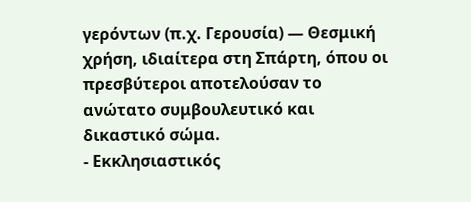γερόντων (π.χ. Γερουσία) — Θεσμική χρήση, ιδιαίτερα στη Σπάρτη, όπου οι πρεσβύτεροι αποτελούσαν το ανώτατο συμβουλευτικό και δικαστικό σώμα.
- Εκκλησιαστικός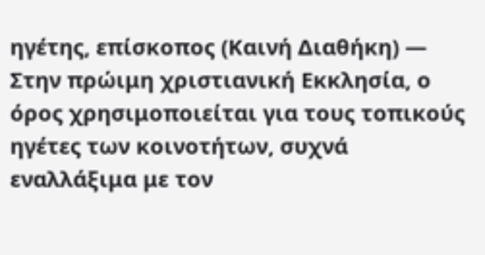ηγέτης, επίσκοπος (Καινή Διαθήκη) — Στην πρώιμη χριστιανική Εκκλησία, ο όρος χρησιμοποιείται για τους τοπικούς ηγέτες των κοινοτήτων, συχνά εναλλάξιμα με τον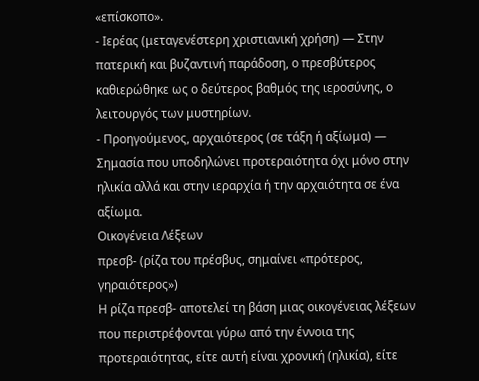«επίσκοπο».
- Ιερέας (μεταγενέστερη χριστιανική χρήση) — Στην πατερική και βυζαντινή παράδοση, ο πρεσβύτερος καθιερώθηκε ως ο δεύτερος βαθμός της ιεροσύνης, ο λειτουργός των μυστηρίων.
- Προηγούμενος, αρχαιότερος (σε τάξη ή αξίωμα) — Σημασία που υποδηλώνει προτεραιότητα όχι μόνο στην ηλικία αλλά και στην ιεραρχία ή την αρχαιότητα σε ένα αξίωμα.
Οικογένεια Λέξεων
πρεσβ- (ρίζα του πρέσβυς, σημαίνει «πρότερος, γηραιότερος»)
Η ρίζα πρεσβ- αποτελεί τη βάση μιας οικογένειας λέξεων που περιστρέφονται γύρω από την έννοια της προτεραιότητας, είτε αυτή είναι χρονική (ηλικία), είτε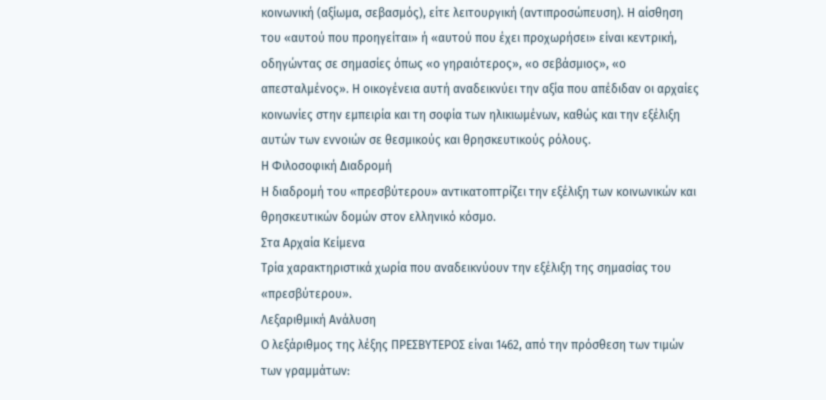κοινωνική (αξίωμα, σεβασμός), είτε λειτουργική (αντιπροσώπευση). Η αίσθηση του «αυτού που προηγείται» ή «αυτού που έχει προχωρήσει» είναι κεντρική, οδηγώντας σε σημασίες όπως «ο γηραιότερος», «ο σεβάσμιος», «ο απεσταλμένος». Η οικογένεια αυτή αναδεικνύει την αξία που απέδιδαν οι αρχαίες κοινωνίες στην εμπειρία και τη σοφία των ηλικιωμένων, καθώς και την εξέλιξη αυτών των εννοιών σε θεσμικούς και θρησκευτικούς ρόλους.
Η Φιλοσοφική Διαδρομή
Η διαδρομή του «πρεσβύτερου» αντικατοπτρίζει την εξέλιξη των κοινωνικών και θρησκευτικών δομών στον ελληνικό κόσμο.
Στα Αρχαία Κείμενα
Τρία χαρακτηριστικά χωρία που αναδεικνύουν την εξέλιξη της σημασίας του «πρεσβύτερου».
Λεξαριθμική Ανάλυση
Ο λεξάριθμος της λέξης ΠΡΕΣΒΥΤΕΡΟΣ είναι 1462, από την πρόσθεση των τιμών των γραμμάτων: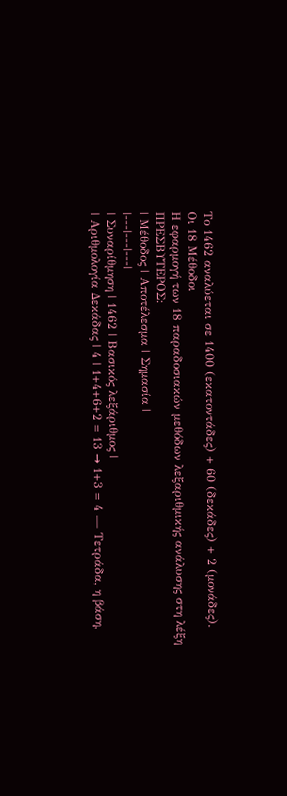Το 1462 αναλύεται σε 1400 (εκατοντάδες) + 60 (δεκάδες) + 2 (μονάδες).
Οι 18 Μέθοδοι
Η εφαρμογή των 18 παραδοσιακών μεθόδων λεξαριθμικής ανάλυσης στη λέξη ΠΡΕΣΒΥΤΕΡΟΣ:
| Μέθοδος | Αποτέλεσμα | Σημασία |
|---|---|---|
| Συναρίθμηση | 1462 | Βασικός λεξάριθμος |
| Αριθμολογία Δεκάδας | 4 | 1+4+6+2 = 13 → 1+3 = 4 — Τετράδα, η βάση,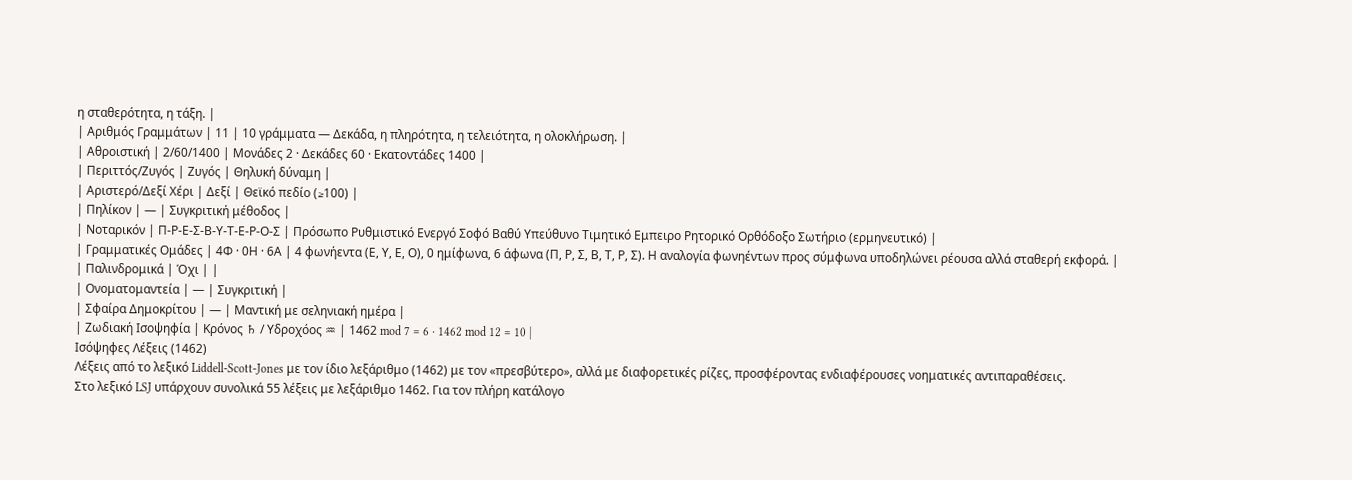η σταθερότητα, η τάξη. |
| Αριθμός Γραμμάτων | 11 | 10 γράμματα — Δεκάδα, η πληρότητα, η τελειότητα, η ολοκλήρωση. |
| Αθροιστική | 2/60/1400 | Μονάδες 2 · Δεκάδες 60 · Εκατοντάδες 1400 |
| Περιττός/Ζυγός | Ζυγός | Θηλυκή δύναμη |
| Αριστερό/Δεξί Χέρι | Δεξί | Θεϊκό πεδίο (≥100) |
| Πηλίκον | — | Συγκριτική μέθοδος |
| Νοταρικόν | Π-Ρ-Ε-Σ-Β-Υ-Τ-Ε-Ρ-Ο-Σ | Πρόσωπο Ρυθμιστικό Ενεργό Σοφό Βαθύ Υπεύθυνο Τιμητικό Εμπειρο Ρητορικό Ορθόδοξο Σωτήριο (ερμηνευτικό) |
| Γραμματικές Ομάδες | 4Φ · 0Η · 6Α | 4 φωνήεντα (Ε, Υ, Ε, Ο), 0 ημίφωνα, 6 άφωνα (Π, Ρ, Σ, Β, Τ, Ρ, Σ). Η αναλογία φωνηέντων προς σύμφωνα υποδηλώνει ρέουσα αλλά σταθερή εκφορά. |
| Παλινδρομικά | Όχι | |
| Ονοματομαντεία | — | Συγκριτική |
| Σφαίρα Δημοκρίτου | — | Μαντική με σεληνιακή ημέρα |
| Ζωδιακή Ισοψηφία | Κρόνος ♄ / Υδροχόος ♒ | 1462 mod 7 = 6 · 1462 mod 12 = 10 |
Ισόψηφες Λέξεις (1462)
Λέξεις από το λεξικό Liddell-Scott-Jones με τον ίδιο λεξάριθμο (1462) με τον «πρεσβύτερο», αλλά με διαφορετικές ρίζες, προσφέροντας ενδιαφέρουσες νοηματικές αντιπαραθέσεις.
Στο λεξικό LSJ υπάρχουν συνολικά 55 λέξεις με λεξάριθμο 1462. Για τον πλήρη κατάλογο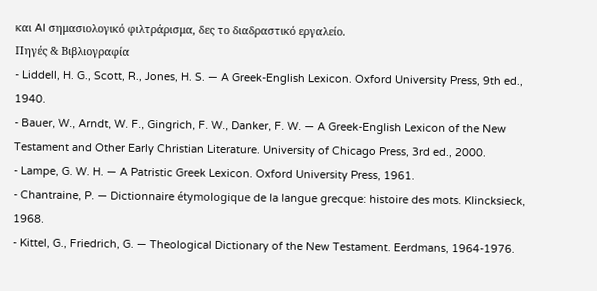και AI σημασιολογικό φιλτράρισμα, δες το διαδραστικό εργαλείο.
Πηγές & Βιβλιογραφία
- Liddell, H. G., Scott, R., Jones, H. S. — A Greek-English Lexicon. Oxford University Press, 9th ed., 1940.
- Bauer, W., Arndt, W. F., Gingrich, F. W., Danker, F. W. — A Greek-English Lexicon of the New Testament and Other Early Christian Literature. University of Chicago Press, 3rd ed., 2000.
- Lampe, G. W. H. — A Patristic Greek Lexicon. Oxford University Press, 1961.
- Chantraine, P. — Dictionnaire étymologique de la langue grecque: histoire des mots. Klincksieck, 1968.
- Kittel, G., Friedrich, G. — Theological Dictionary of the New Testament. Eerdmans, 1964-1976.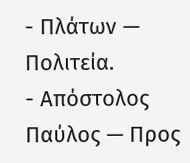- Πλάτων — Πολιτεία.
- Απόστολος Παύλος — Προς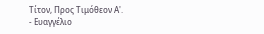Τίτον, Προς Τιμόθεον Α'.
- Ευαγγέλιο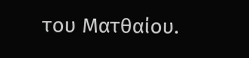του Ματθαίου.